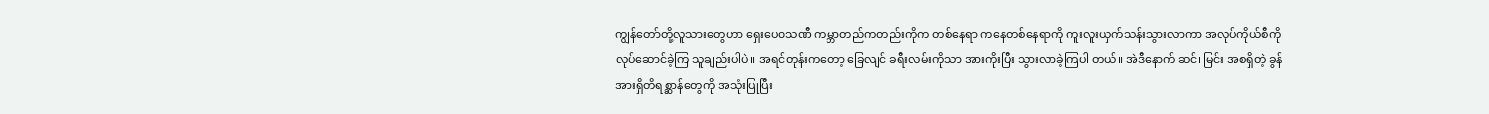ကျွန်တော်တို့လူသားတွေဟာ ရှေးပေ၀သဏီ ကမ္ဘာတည်ကတည်းကိုက တစ်နေရာ ကနေတစ်နေရာကို ကူးလူးယှက်သန်းသွားလာကာ အလုပ်ကိုယ်စီကို လုပ်ဆောင်ခဲ့ကြ သူချည်းပါပဲ။ အရင်တုန်းကတော့ ခြေလျင် ခရီးလမ်းကိုသာ အားကိုးပြီး သွားလာခဲ့ကြပါ တယ်။ အဲဒီနောက် ဆင်၊ မြင်း အစရှိတဲ့ ခွန်အားရှိတိရစ္ဆာန်တွေကို အသုံးပြုပြီး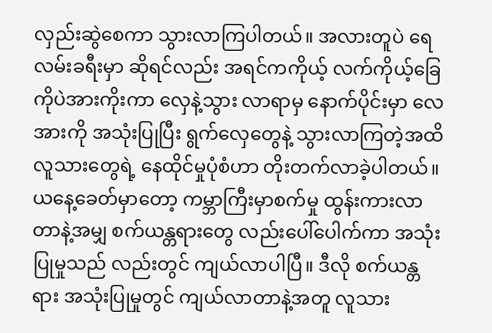လှည်းဆွဲစေကာ သွားလာကြပါတယ်။ အလားတူပဲ ရေလမ်းခရီးမှာ ဆိုရင်လည်း အရင်ကကိုယ့် လက်ကိုယ့်ခြေကိုပဲအားကိုးကာ လှေနဲ့သွား လာရာမှ နောက်ပိုင်းမှာ လေအားကို အသုံးပြုပြီး ရွက်လှေတွေနဲ့ သွားလာကြတဲ့အထိ လူသားတွေရဲ့ နေထိုင်မှုပုံစံဟာ တိုးတက်လာခဲ့ပါတယ်။
ယနေ့ခေတ်မှာတော့ ကမ္ဘာကြီးမှာစက်မှု ထွန်းကားလာတာနဲ့အမျှ စက်ယန္တရားတွေ လည်းပေါ်ပေါက်ကာ အသုံးပြုမှုသည် လည်းတွင် ကျယ်လာပါပြီ။ ဒီလို စက်ယန္တရား အသုံးပြုမှုတွင် ကျယ်လာတာနဲ့အတူ လူသား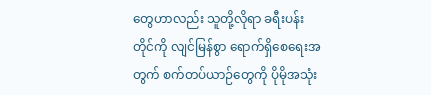တွေဟာလည်း သူတို့လိုရာ ခရီးပန်းတိုင်ကို လျင်မြန်စွာ ရောက်ရှိစေရေးအတွက် စက်တပ်ယာဉ်တွေကို ပိုမိုအသုံး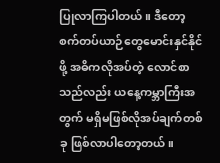ပြုလာကြပါတယ်။ ဒီတော့စက်တပ်ယာဉ်တွေမောင်းနှင်နိုင်ဖို့ အဓိကလိုအပ်တဲ့ လောင်စာသည်လည်း ယနေ့ကမ္ဘာကြီးအတွက် မရှိမဖြစ်လိုအပ်ချက်တစ်ခု ဖြစ်လာပါတော့တယ်။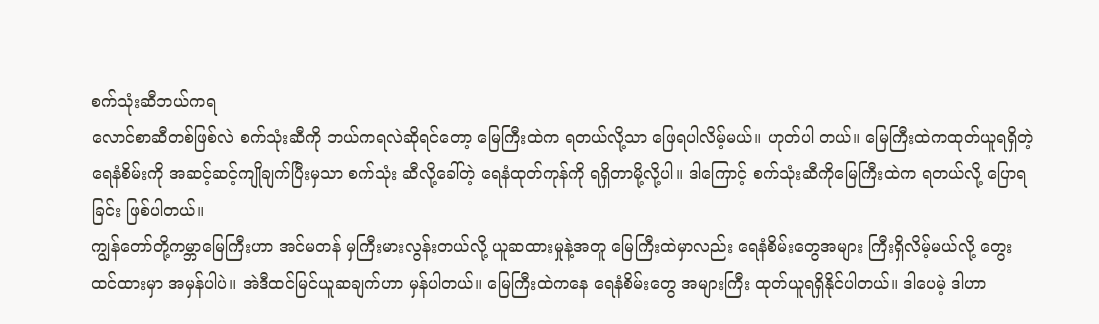စက်သုံးဆီဘယ်ကရ
လောင်စာဆီတစ်ဖြစ်လဲ စက်သုံးဆီကို ဘယ်ကရလဲဆိုရင်တော့ မြေကြီးထဲက ရတယ်လို့သာ ဖြေရပါလိမ့်မယ်။ ဟုတ်ပါ တယ်။ မြေကြီးထဲကထုတ်ယူရရှိတဲ့ ရေနံစိမ်းကို အဆင့်ဆင့်ကျိုချက်ပြီးမှသာ စက်သုံး ဆီလို့ခေါ်တဲ့ ရေနံထုတ်ကုန်ကို ရရှိတာမို့လို့ပါ။ ဒါကြောင့် စက်သုံးဆီကိုမြေကြီးထဲက ရတယ်လို့ ပြောရခြင်း ဖြစ်ပါတယ်။
ကျွန်တော်တို့ကမ္ဘာမြေကြီးဟာ အင်မတန် မှကြီးမားလွန်းတယ်လို့ ယူဆထားမှုနဲ့အတူ မြေကြီးထဲမှာလည်း ရေနံစိမ်းတွေအများ ကြီးရှိလိမ့်မယ်လို့ တွေးထင်ထားမှာ အမှန်ပါပဲ။ အဲဒီထင်မြင်ယူဆချက်ဟာ မှန်ပါတယ်။ မြေကြီးထဲကနေ ရေနံစိမ်းတွေ အများကြီး ထုတ်ယူရရှိနိုင်ပါတယ်။ ဒါပေမဲ့ ဒါဟာ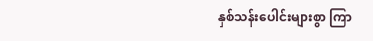နှစ်သန်းပေါင်းများစွာ ကြာ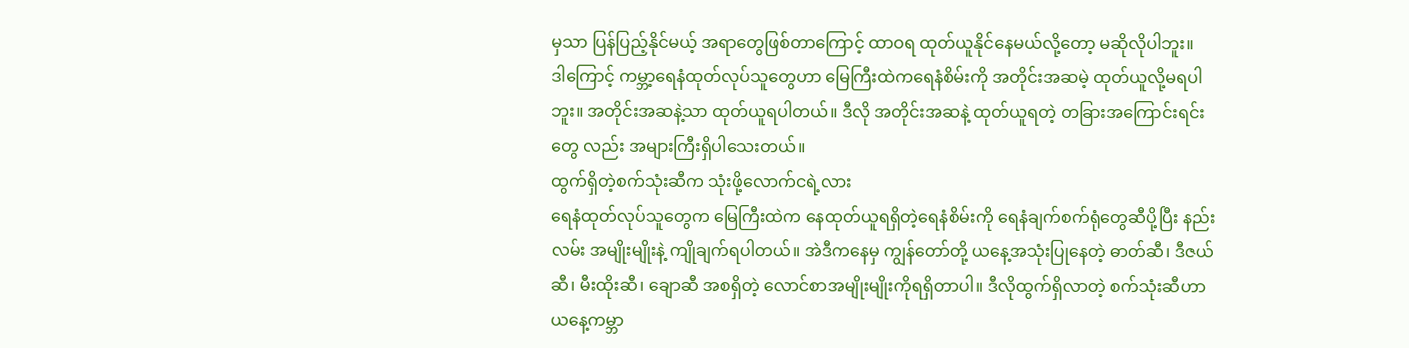မှသာ ပြန်ပြည့်နိုင်မယ့် အရာတွေဖြစ်တာကြောင့် ထာဝရ ထုတ်ယူနိုင်နေမယ်လို့တော့ မဆိုလိုပါဘူး။
ဒါကြောင့် ကမ္ဘာ့ရေနံထုတ်လုပ်သူတွေဟာ မြေကြီးထဲကရေနံစိမ်းကို အတိုင်းအဆမဲ့ ထုတ်ယူလို့မရပါဘူး။ အတိုင်းအဆနဲ့သာ ထုတ်ယူရပါတယ်။ ဒီလို အတိုင်းအဆနဲ့ ထုတ်ယူရတဲ့ တခြားအကြောင်းရင်းတွေ လည်း အများကြီးရှိပါသေးတယ်။
ထွက်ရှိတဲ့စက်သုံးဆီက သုံးဖို့လောက်ငရဲ့လား
ရေနံထုတ်လုပ်သူတွေက မြေကြီးထဲက နေထုတ်ယူရရှိတဲ့ရေနံစိမ်းကို ရေနံချက်စက်ရုံတွေဆီပို့ပြီး နည်းလမ်း အမျိုးမျိုးနဲ့ ကျိုချက်ရပါတယ်။ အဲဒီကနေမှ ကျွန်တော်တို့ ယနေ့အသုံးပြုနေတဲ့ ဓာတ်ဆီ၊ ဒီဇယ်ဆီ၊ မီးထိုးဆီ၊ ချောဆီ အစရှိတဲ့ လောင်စာအမျိုးမျိုးကိုရရှိတာပါ။ ဒီလိုထွက်ရှိလာတဲ့ စက်သုံးဆီဟာ ယနေ့ကမ္ဘာ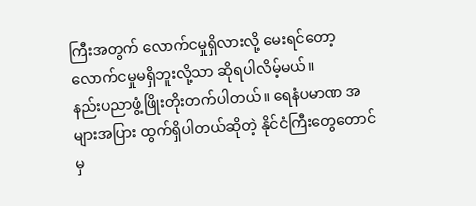ကြီးအတွက် လောက်ငမှုရှိလားလို့ မေးရင်တော့ လောက်ငမှုမရှိဘူးလို့သာ ဆိုရပါလိမ့်မယ်။
နည်းပညာဖွံ့ဖြိုးတိုးတက်ပါတယ်။ ရေနံပမာဏ အများအပြား ထွက်ရှိပါတယ်ဆိုတဲ့ နိုင်ငံကြီးတွေတောင်မှ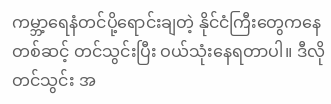ကမ္ဘာ့ရေနံတင်ပို့ရောင်းချတဲ့ နိုင်ငံကြီးတွေကနေတစ်ဆင့် တင်သွင်းပြီး ဝယ်သုံးနေရတာပါ။ ဒီလို တင်သွင်း အ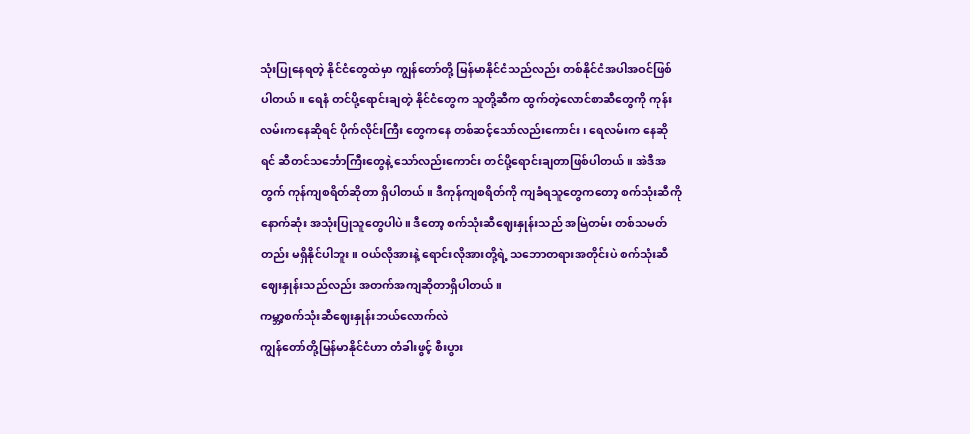သုံးပြုနေရတဲ့ နိုင်ငံတွေထဲမှာ ကျွန်တော်တို့ မြန်မာနိုင်ငံသည်လည်း တစ်နိုင်ငံအပါအဝင်ဖြစ်ပါတယ်။ ရေနံ တင်ပို့ရောင်းချတဲ့ နိုင်ငံတွေက သူတို့ဆီက ထွက်တဲ့လောင်စာဆီတွေကို ကုန်းလမ်းကနေဆိုရင် ပိုက်လိုင်းကြီး တွေကနေ တစ်ဆင့်သော်လည်းကောင်း၊ ရေလမ်းက နေဆိုရင် ဆီတင်သင်္ဘောကြီးတွေနဲ့ သော်လည်းကောင်း တင်ပို့ရောင်းချတာဖြစ်ပါတယ်။ အဲဒီအတွက် ကုန်ကျစရိတ်ဆိုတာ ရှိပါတယ်။ ဒီကုန်ကျစရိတ်ကို ကျခံရသူတွေကတော့ စက်သုံးဆီကိုနောက်ဆုံး အသုံးပြုသူတွေပါပဲ။ ဒီတော့ စက်သုံးဆီဈေးနှုန်းသည် အမြဲတမ်း တစ်သမတ်တည်း မရှိနိုင်ပါဘူး။ ဝယ်လိုအားနဲ့ ရောင်းလိုအားတို့ရဲ့ သဘောတရားအတိုင်းပဲ စက်သုံးဆီ ဈေးနှုန်းသည်လည်း အတက်အကျဆိုတာရှိပါတယ်။
ကမ္ဘာ့စက်သုံးဆီဈေးနှုန်းဘယ်လောက်လဲ
ကျွန်တော်တို့မြန်မာနိုင်ငံဟာ တံခါးဖွင့် စီးပွား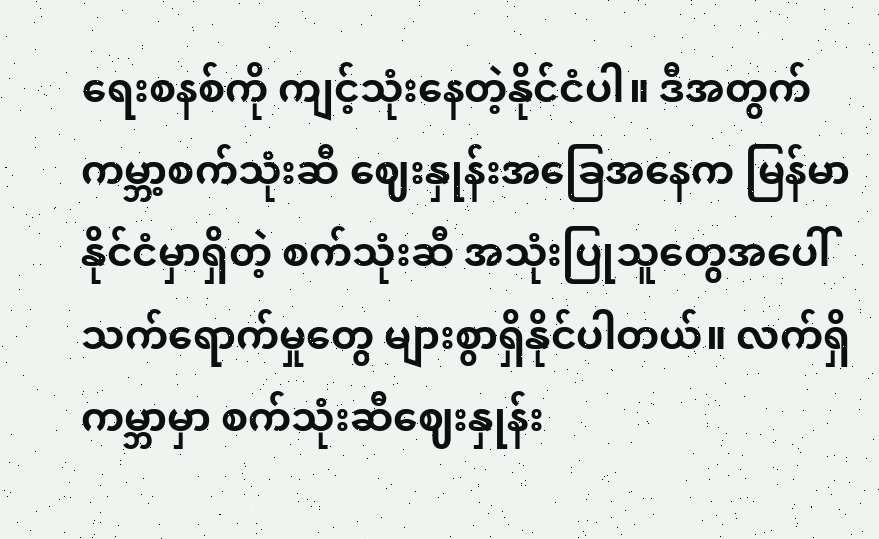ရေးစနစ်ကို ကျင့်သုံးနေတဲ့နိုင်ငံပါ။ ဒီအတွက် ကမ္ဘာ့စက်သုံးဆီ ဈေးနှုန်းအခြေအနေက မြန်မာနိုင်ငံမှာရှိတဲ့ စက်သုံးဆီ အသုံးပြုသူတွေအပေါ် သက်ရောက်မှုတွေ များစွာရှိနိုင်ပါတယ်။ လက်ရှိကမ္ဘာမှာ စက်သုံးဆီဈေးနှုန်း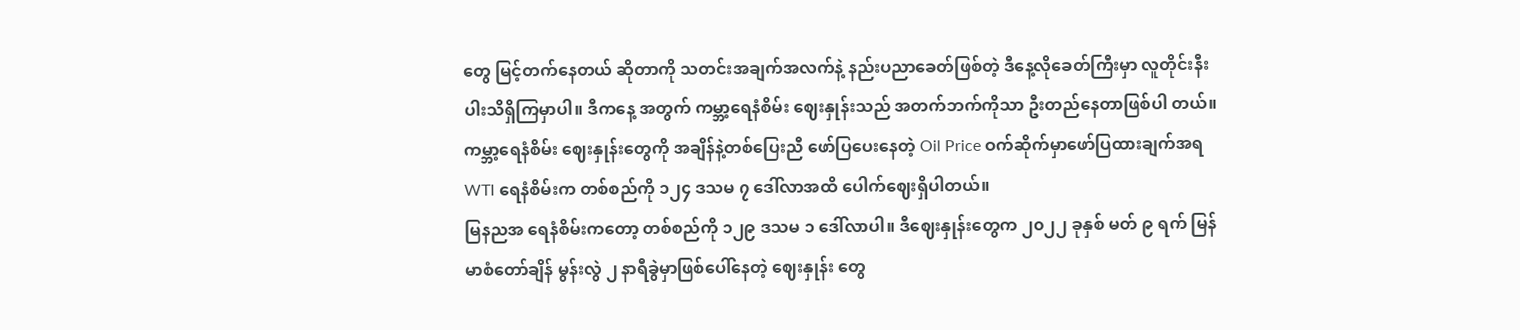တွေ မြင့်တက်နေတယ် ဆိုတာကို သတင်းအချက်အလက်နဲ့ နည်းပညာခေတ်ဖြစ်တဲ့ ဒီနေ့လိုခေတ်ကြီးမှာ လူတိုင်းနီးပါးသိရှိကြမှာပါ။ ဒီကနေ့ အတွက် ကမ္ဘာ့ရေနံစိမ်း ဈေးနှုန်းသည် အတက်ဘက်ကိုသာ ဦးတည်နေတာဖြစ်ပါ တယ်။ ကမ္ဘာ့ရေနံစိမ်း ဈေးနှုန်းတွေကို အချိန်နဲ့တစ်ပြေးညီ ဖော်ပြပေးနေတဲ့ Oil Price ဝက်ဆိုက်မှာဖော်ပြထားချက်အရ WTI ရေနံစိမ်းက တစ်စည်ကို ၁၂၄ ဒသမ ၇ ဒေါ်လာအထိ ပေါက်ဈေးရှိပါတယ်။
မြနညအ ရေနံစိမ်းကတော့ တစ်စည်ကို ၁၂၉ ဒသမ ၁ ဒေါ်လာပါ။ ဒီဈေးနှုန်းတွေက ၂၀၂၂ ခုနှစ် မတ် ၉ ရက် မြန်မာစံတော်ချိန် မွန်းလွဲ ၂ နာရီခွဲမှာဖြစ်ပေါ်နေတဲ့ ဈေးနှုန်း တွေ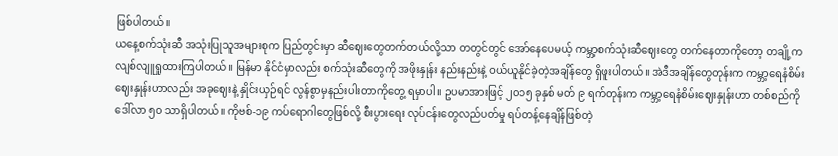ဖြစ်ပါတယ်။
ယနေ့စက်သုံးဆီ အသုံးပြုသူအများစုက ပြည်တွင်းမှာ ဆီဈေးတွေတက်တယ်လို့သာ တတွင်တွင် အော်နေပေမယ့် ကမ္ဘာ့စက်သုံးဆီဈေးတွေ တက်နေတာကိုတော့ တချို့ကလျစ်လျူရှုထားကြပါတယ်။ မြန်မာ နိုင်ငံမှာလည်း စက်သုံးဆီတွေကို အဖိုးနှုန်း နည်းနည်းနဲ့ ဝယ်ယူနိုင်ခဲ့တဲ့အချိန်တွေ ရှိဖူးပါတယ်။ အဲဒီအချိန်တွေတုန်းက ကမ္ဘာ့ရေနံစိမ်း ဈေးနှုန်းဟာလည်း အခုဈေးနဲ့ နှိုင်းယှဉ်ရင် လွန်စွာမှနည်းပါးတာကိုတွေ့ ရမှာပါ။ ဥပမာအားဖြင့် ၂၀၁၅ ခုနှစ် မတ် ၉ ရက်တုန်းက ကမ္ဘာ့ရေနံစိမ်းဈေးနှုန်းဟာ တစ်စည်ကို ဒေါ်လာ ၅၀ သာရှိပါတယ်။ ကိုဗစ်-၁၉ ကပ်ရောဂါတွေဖြစ်လို့ စီးပွားရေး လုပ်ငန်းတွေလည်ပတ်မှု ရပ်တန့်နေချိန်ဖြစ်တဲ့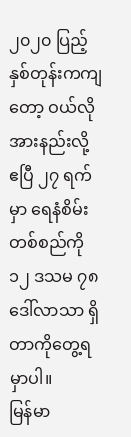၂၀၂၀ ပြည့်နှစ်တုန်းကကျတော့ ဝယ်လိုအားနည်းလို့ ဧပြီ ၂၇ ရက်မှာ ရေနံစိမ်း တစ်စည်ကို ၁၂ ဒသမ ၇၈ ဒေါ်လာသာ ရှိတာကိုတွေ့ရမှာပါ။
မြန်မာ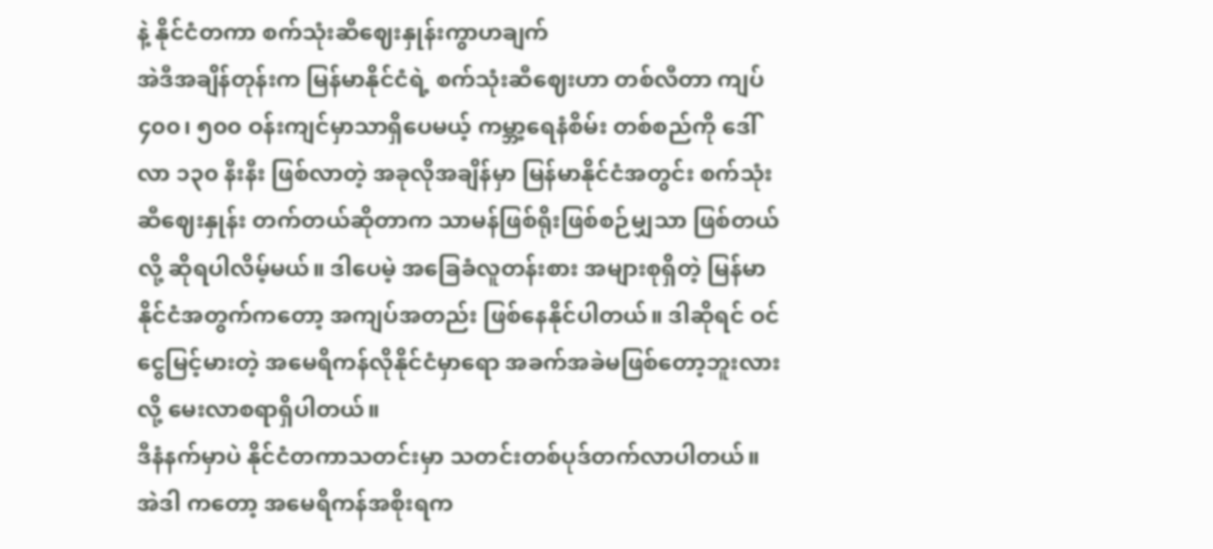နဲ့ နိုင်ငံတကာ စက်သုံးဆီဈေးနှုန်းကွာဟချက်
အဲဒီအချိန်တုန်းက မြန်မာနိုင်ငံရဲ့ စက်သုံးဆီဈေးဟာ တစ်လီတာ ကျပ် ၄၀၀၊ ၅၀၀ ဝန်းကျင်မှာသာရှိပေမယ့် ကမ္ဘာ့ရေနံစိမ်း တစ်စည်ကို ဒေါ်လာ ၁၃၀ နီးနီး ဖြစ်လာတဲ့ အခုလိုအချိန်မှာ မြန်မာနိုင်ငံအတွင်း စက်သုံးဆီဈေးနှုန်း တက်တယ်ဆိုတာက သာမန်ဖြစ်ရိုးဖြစ်စဉ်မျှသာ ဖြစ်တယ်လို့ ဆိုရပါလိမ့်မယ်။ ဒါပေမဲ့ အခြေခံလူတန်းစား အများစုရှိတဲ့ မြန်မာနိုင်ငံအတွက်ကတော့ အကျပ်အတည်း ဖြစ်နေနိုင်ပါတယ်။ ဒါဆိုရင် ဝင်ငွေမြင့်မားတဲ့ အမေရိကန်လိုနိုင်ငံမှာရော အခက်အခဲမဖြစ်တော့ဘူးလားလို့ မေးလာစရာရှိပါတယ်။
ဒီနံနက်မှာပဲ နိုင်ငံတကာသတင်းမှာ သတင်းတစ်ပုဒ်တက်လာပါတယ်။ အဲဒါ ကတော့ အမေရိကန်အစိုးရက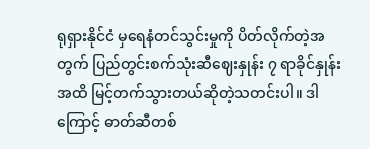ရုရှားနိုင်ငံ မှရေနံတင်သွင်းမှုကို ပိတ်လိုက်တဲ့အတွက် ပြည်တွင်းစက်သုံးဆီဈေးနှုန်း ၇ ရာခိုင်နှုန်း အထိ မြင့်တက်သွားတယ်ဆိုတဲ့သတင်းပါ။ ဒါကြောင့် ဓာတ်ဆီတစ်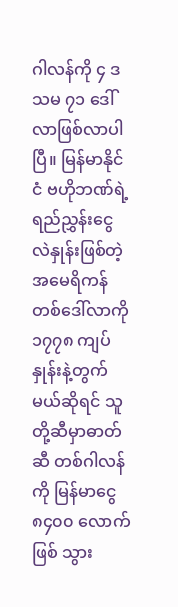ဂါလန်ကို ၄ ဒသမ ၇၁ ဒေါ်လာဖြစ်လာပါပြီ။ မြန်မာနိုင်ငံ ဗဟိုဘဏ်ရဲ့ ရည်ညွှန်းငွေလဲနှုန်းဖြစ်တဲ့ အမေရိကန်တစ်ဒေါ်လာကို ၁၇၇၈ ကျပ် နှုန်းနဲ့တွက်မယ်ဆိုရင် သူတို့ဆီမှာဓာတ်ဆီ တစ်ဂါလန်ကို မြန်မာငွေ ၈၄၀၀ လောက်ဖြစ် သွား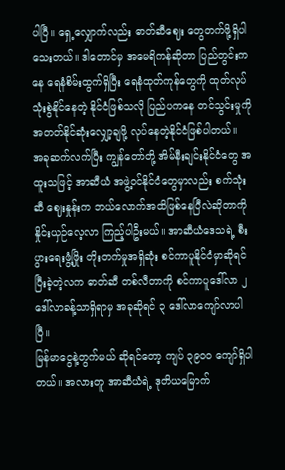ပါပြီ။ ရှေ့လျှောက်လည်း ဓာတ်ဆီဈေး တွေတက်ဖို့ရှိပါသေးတယ်။ ဒါတောင်မှ အမေရိကန်ဆိုတာ ပြည်တွင်းကနေ ရေနံစိမ်းထွက်ရှိပြီး ရေနံထုတ်ကုန်တွေကို ထုတ်လုပ်သုံးစွဲနိုင်နေတဲ့ နိုင်ငံဖြစ်သလို ပြည်ပကနေ တင်သွင်းမှုကို အတတ်နိုင်ဆုံးလျှော့ချဖို့ လုပ်နေတဲ့နိုင်ငံဖြစ်ပါတယ်။
အခုဆက်လက်ပြီး ကျွန်တော်တို့ အိမ်နီးချင်းနိုင်ငံတွေ အထူးသဖြင့် အာဆီယံ အဖွဲ့ဝင်နိုင်ငံတွေမှာလည်း စက်သုံးဆီ ဈေးနှုန်းက ဘယ်လောက်အထိဖြစ်နေပြီလဲဆိုတာကို နှိုင်းယှဉ်လေ့လာ ကြည့်ပါဦးမယ်။ အာဆီယံဒေသရဲ့ စီးပွားရေးဖွံ့ဖြိုး တိုးတက်မှုအရှိဆုံး စင်ကာပူနိုင်ငံမှာဆိုရင် ပြီးခဲ့တဲ့လက ဓာတ်ဆီ တစ်လီတာကို စင်ကာပူဒေါ်လာ ၂ ဒေါ်လာခန့်သာရှိရာမှ အခုဆိုရင် ၃ ဒေါ်လာကျော်လာပါပြီ။
မြန်မာငွေနဲ့တွက်မယ် ဆိုရင်တော့ ကျပ် ၃၉၀၀ ကျော်ရှိပါတယ်။ အလားတူ အာဆီယံရဲ့ ဒုတိယမြောက်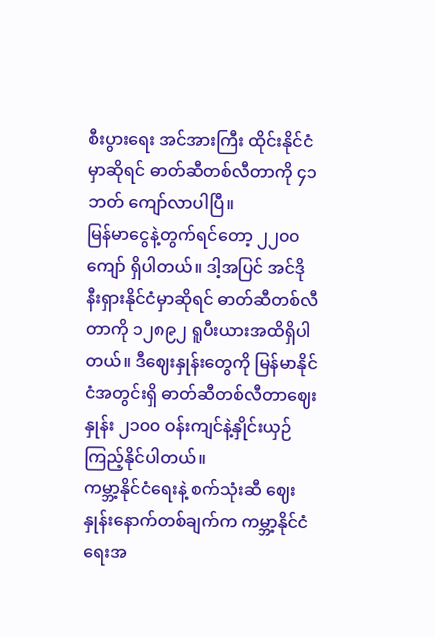စီးပွားရေး အင်အားကြီး ထိုင်းနိုင်ငံမှာဆိုရင် ဓာတ်ဆီတစ်လီတာကို ၄၁ ဘတ် ကျော်လာပါပြီ။
မြန်မာငွေနဲ့တွက်ရင်တော့ ၂၂၀၀ ကျော် ရှိပါတယ်။ ဒါ့အပြင် အင်ဒိုနီးရှားနိုင်ငံမှာဆိုရင် ဓာတ်ဆီတစ်လီတာကို ၁၂၈၉၂ ရူပီးယားအထိရှိပါတယ်။ ဒီဈေးနှုန်းတွေကို မြန်မာနိုင်ငံအတွင်းရှိ ဓာတ်ဆီတစ်လီတာဈေးနှုန်း ၂၁၀၀ ဝန်းကျင်နဲ့နှိုင်းယှဉ်ကြည့်နိုင်ပါတယ်။
ကမ္ဘာ့နိုင်ငံရေးနဲ့ စက်သုံးဆီ ဈေးနှုန်းနောက်တစ်ချက်က ကမ္ဘာ့နိုင်ငံရေးအ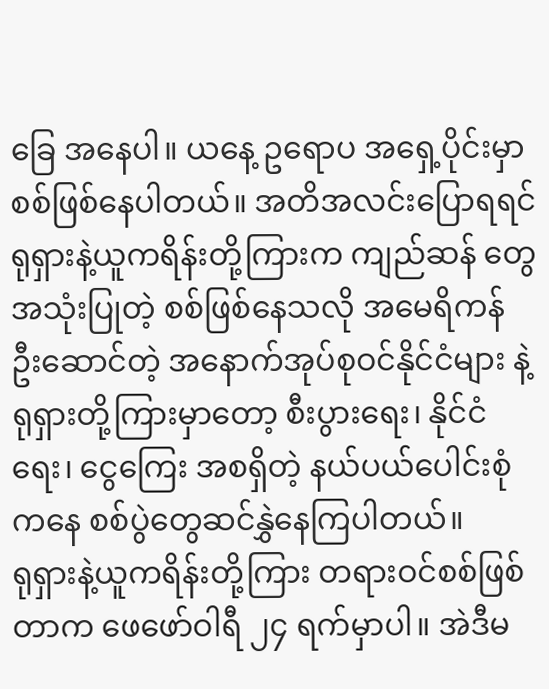ခြေ အနေပါ။ ယနေ့ ဥရောပ အရှေ့ပိုင်းမှာ စစ်ဖြစ်နေပါတယ်။ အတိအလင်းပြောရရင် ရုရှားနဲ့ယူကရိန်းတို့ကြားက ကျည်ဆန် တွေအသုံးပြုတဲ့ စစ်ဖြစ်နေသလို အမေရိကန် ဦးဆောင်တဲ့ အနောက်အုပ်စုဝင်နိုင်ငံများ နဲ့ ရုရှားတို့ကြားမှာတော့ စီးပွားရေး၊ နိုင်ငံ ရေး၊ ငွေကြေး အစရှိတဲ့ နယ်ပယ်ပေါင်းစုံ ကနေ စစ်ပွဲတွေဆင်နွှဲနေကြပါတယ်။
ရုရှားနဲ့ယူကရိန်းတို့ကြား တရားဝင်စစ်ဖြစ်တာက ဖေဖော်ဝါရီ ၂၄ ရက်မှာပါ။ အဲဒီမ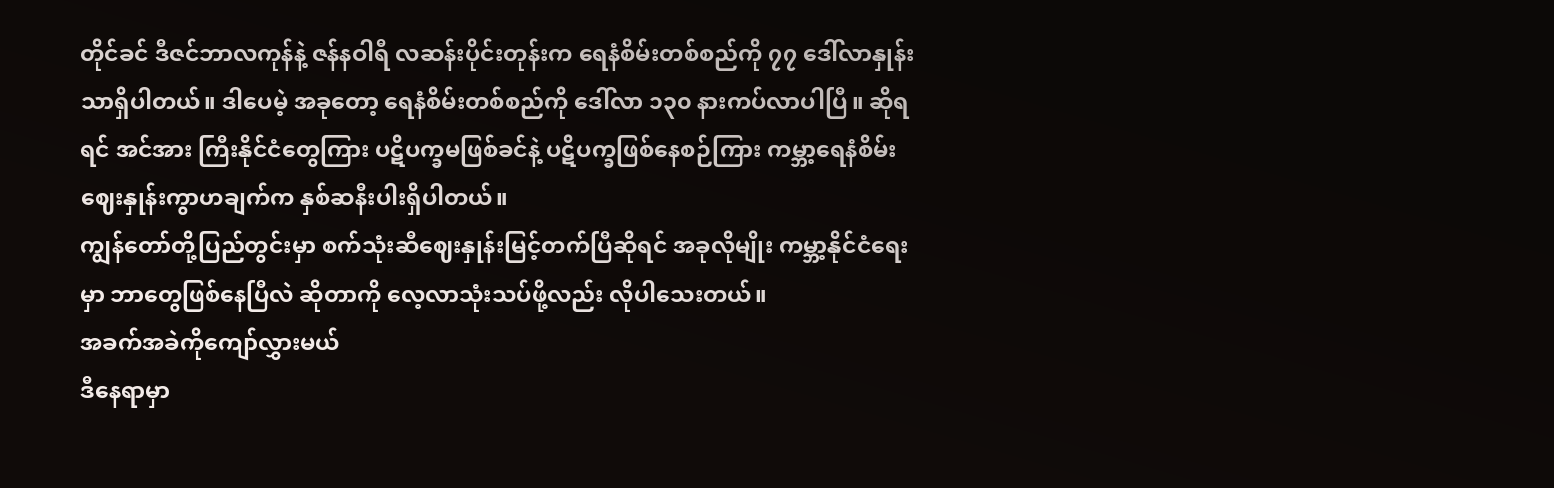တိုင်ခင် ဒီဇင်ဘာလကုန်နဲ့ ဇန်နဝါရီ လဆန်းပိုင်းတုန်းက ရေနံစိမ်းတစ်စည်ကို ၇၇ ဒေါ်လာနှုန်းသာရှိပါတယ်။ ဒါပေမဲ့ အခုတော့ ရေနံစိမ်းတစ်စည်ကို ဒေါ်လာ ၁၃၀ နားကပ်လာပါပြီ။ ဆိုရရင် အင်အား ကြီးနိုင်ငံတွေကြား ပဋိပက္ခမဖြစ်ခင်နဲ့ ပဋိပက္ခဖြစ်နေစဉ်ကြား ကမ္ဘာ့ရေနံစိမ်း ဈေးနှုန်းကွာဟချက်က နှစ်ဆနီးပါးရှိပါတယ်။
ကျွန်တော်တို့ပြည်တွင်းမှာ စက်သုံးဆီဈေးနှုန်းမြင့်တက်ပြီဆိုရင် အခုလိုမျိုး ကမ္ဘာ့နိုင်ငံရေးမှာ ဘာတွေဖြစ်နေပြီလဲ ဆိုတာကို လေ့လာသုံးသပ်ဖို့လည်း လိုပါသေးတယ်။
အခက်အခဲကိုကျော်လွှားမယ်
ဒီနေရာမှာ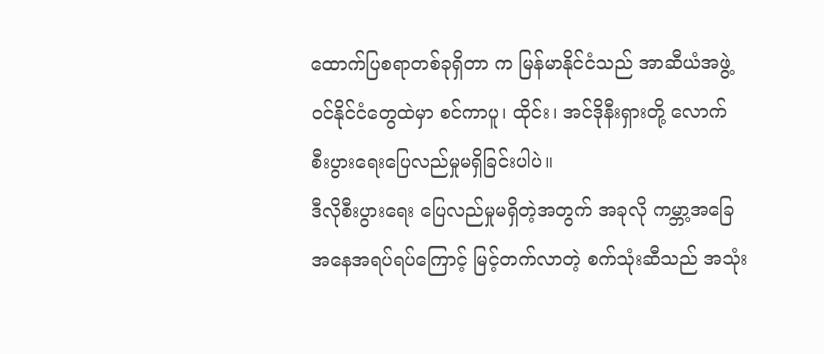ထောက်ပြစရာတစ်ခုရှိတာ က မြန်မာနိုင်ငံသည် အာဆီယံအဖွဲ့ဝင်နိုင်ငံတွေထဲမှာ စင်ကာပူ၊ ထိုင်း၊ အင်ဒိုနီးရှားတို့ လောက် စီးပွားရေးပြေလည်မှုမရှိခြင်းပါပဲ။
ဒီလိုစီးပွားရေး ပြေလည်မှုမရှိတဲ့အတွက် အခုလို ကမ္ဘာ့အခြေအနေအရပ်ရပ်ကြောင့် မြင့်တက်လာတဲ့ စက်သုံးဆီသည် အသုံး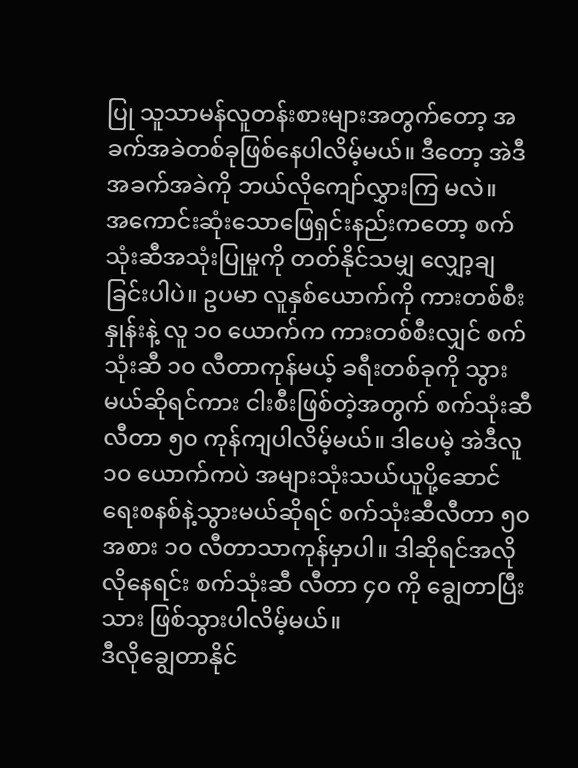ပြု သူသာမန်လူတန်းစားများအတွက်တော့ အခက်အခဲတစ်ခုဖြစ်နေပါလိမ့်မယ်။ ဒီတော့ အဲဒီအခက်အခဲကို ဘယ်လိုကျော်လွှားကြ မလဲ။
အကောင်းဆုံးသောဖြေရှင်းနည်းကတော့ စက်သုံးဆီအသုံးပြုမှုကို တတ်နိုင်သမျှ လျှော့ချခြင်းပါပဲ။ ဥပမာ လူနှစ်ယောက်ကို ကားတစ်စီးနှုန်းနဲ့ လူ ၁၀ ယောက်က ကားတစ်စီးလျှင် စက်သုံးဆီ ၁၀ လီတာကုန်မယ့် ခရီးတစ်ခုကို သွားမယ်ဆိုရင်ကား ငါးစီးဖြစ်တဲ့အတွက် စက်သုံးဆီလီတာ ၅၀ ကုန်ကျပါလိမ့်မယ်။ ဒါပေမဲ့ အဲဒီလူ ၁၀ ယောက်ကပဲ အများသုံးသယ်ယူပို့ဆောင် ရေးစနစ်နဲ့သွားမယ်ဆိုရင် စက်သုံးဆီလီတာ ၅၀ အစား ၁၀ လီတာသာကုန်မှာပါ။ ဒါဆိုရင်အလိုလိုနေရင်း စက်သုံးဆီ လီတာ ၄၀ ကို ချွေတာပြီးသား ဖြစ်သွားပါလိမ့်မယ်။
ဒီလိုချွေတာနိုင်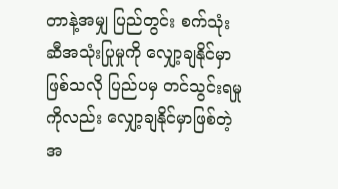တာနဲ့အမျှ ပြည်တွင်း စက်သုံးဆီအသုံးပြုမှုကို လျှော့ချနိုင်မှာ ဖြစ်သလို ပြည်ပမှ တင်သွင်းရမှုကိုလည်း လျှော့ချနိုင်မှာဖြစ်တဲ့အ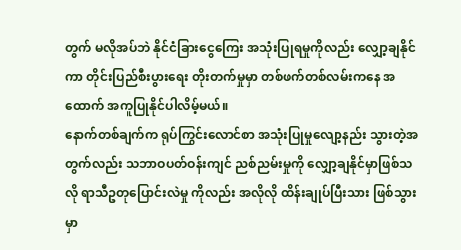တွက် မလိုအပ်ဘဲ နိုင်ငံခြားငွေကြေး အသုံးပြုရမှုကိုလည်း လျှော့ချနိုင်ကာ တိုင်းပြည်စီးပွားရေး တိုးတက်မှုမှာ တစ်ဖက်တစ်လမ်းကနေ အထောက် အကူပြုနိုင်ပါလိမ့်မယ်။
နောက်တစ်ချက်က ရုပ်ကြွင်းလောင်စာ အသုံးပြုမှုလျော့နည်း သွားတဲ့အတွက်လည်း သဘာဝပတ်ဝန်းကျင် ညစ်ညမ်းမှုကို လျှော့ချနိုင်မှာဖြစ်သလို ရာသီဥတုပြောင်းလဲမှု ကိုလည်း အလိုလို ထိန်းချုပ်ပြီးသား ဖြစ်သွားမှာ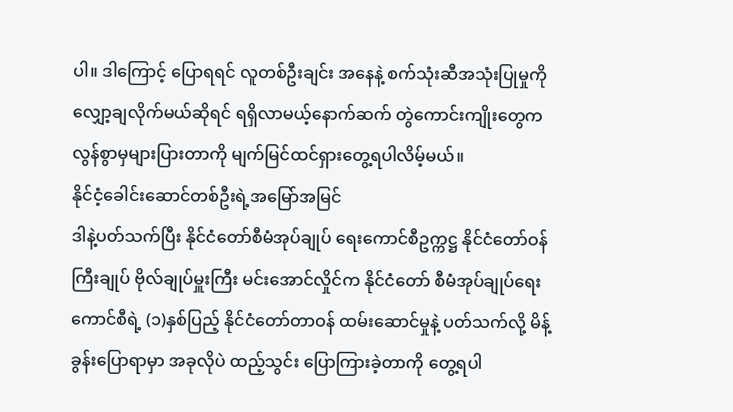ပါ။ ဒါကြောင့် ပြောရရင် လူတစ်ဦးချင်း အနေနဲ့ စက်သုံးဆီအသုံးပြုမှုကို လျှော့ချလိုက်မယ်ဆိုရင် ရရှိလာမယ့်နောက်ဆက် တွဲကောင်းကျိုးတွေက လွန်စွာမှများပြားတာကို မျက်မြင်ထင်ရှားတွေ့ရပါလိမ့်မယ်။
နိုင်ငံ့ခေါင်းဆောင်တစ်ဦးရဲ့အမြော်အမြင်
ဒါနဲ့ပတ်သက်ပြီး နိုင်ငံတော်စီမံအုပ်ချုပ် ရေးကောင်စီဥက္ကဋ္ဌ နိုင်ငံတော်ဝန်ကြီးချုပ် ဗိုလ်ချုပ်မှူးကြီး မင်းအောင်လှိုင်က နိုင်ငံတော် စီမံအုပ်ချုပ်ရေးကောင်စီရဲ့ (၁)နှစ်ပြည့် နိုင်ငံတော်တာဝန် ထမ်းဆောင်မှုနဲ့ ပတ်သက်လို့ မိန့်ခွန်းပြောရာမှာ အခုလိုပဲ ထည့်သွင်း ပြောကြားခဲ့တာကို တွေ့ရပါ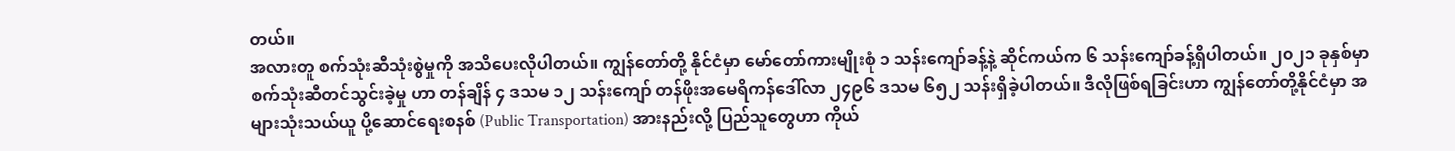တယ်။
အလားတူ စက်သုံးဆီသုံးစွဲမှုကို အသိပေးလိုပါတယ်။ ကျွန်တော်တို့ နိုင်ငံမှာ မော်တော်ကားမျိုးစုံ ၁ သန်းကျော်ခန့်နဲ့ ဆိုင်ကယ်က ၆ သန်းကျော်ခန့်ရှိပါတယ်။ ၂၀၂၁ ခုနှစ်မှာ စက်သုံးဆီတင်သွင်းခဲ့မှု ဟာ တန်ချိန် ၄ ဒသမ ၁၂ သန်းကျော် တန်ဖိုးအမေရိကန်ဒေါ်လာ ၂၄၉၆ ဒသမ ၆၅၂ သန်းရှိခဲ့ပါတယ်။ ဒီလိုဖြစ်ရခြင်းဟာ ကျွန်တော်တို့နိုင်ငံမှာ အများသုံးသယ်ယူ ပို့ဆောင်ရေးစနစ် (Public Transportation) အားနည်းလို့ ပြည်သူတွေဟာ ကိုယ်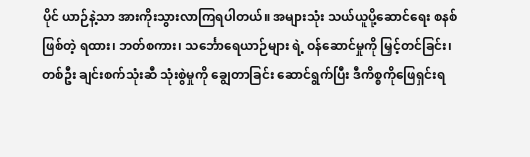ပိုင် ယာဉ်နဲ့သာ အားကိုးသွားလာကြရပါတယ်။ အများသုံး သယ်ယူပို့ဆောင်ရေး စနစ်ဖြစ်တဲ့ ရထား၊ ဘတ်စကား၊ သင်္ဘောရေယာဉ်များ ရဲ့ ဝန်ဆောင်မှုကို မြှင့်တင်ခြင်း၊ တစ်ဦး ချင်းစက်သုံးဆီ သုံးစွဲမှုကို ချွေတာခြင်း ဆောင်ရွက်ပြီး ဒီကိစ္စကိုဖြေရှင်းရ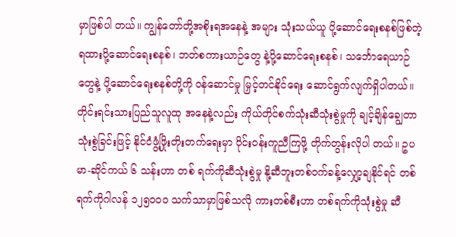မှာဖြစ်ပါ တယ်။ ကျွန်တော်တို့အစိုးရအနေနဲ့ အများ သုံးသယ်ယူ ပို့ဆောင်ရေးစနစ်ဖြစ်တဲ့ ရထားပို့ဆောင်ရေးစနစ်၊ ဘတ်စကားယာဉ်တွေ နဲ့ပို့ဆောင်ရေးစနစ်၊ သင်္ဘောရေယာဉ်တွေနဲ့ ပို့ဆောင်ရေးစနစ်တို့ကို ဝန်ဆောင်မှု မြှင့်တင်နိုင်ရေး ဆောင်ရွက်လျက်ရှိပါတယ်။ တိုင်းရင်းသားပြည်သူလူထု အနေနဲ့လည်း ကိုယ်တိုင်စက်သုံးဆီသုံးစွဲမှုကို ချင့်ချိန်ချွေတာသုံးစွဲခြင်းဖြင့် နိုင်ငံဖွံ့ဖြိုးတိုးတက်ရေးမှာ ဝိုင်းဝန်းကူညီကြဖို့ တိုက်တွန်းလိုပါ တယ်။ ဥပမာ-ဆိုင်ကယ် ၆ သန်းဟာ တစ် ရက်ကိုဆီသုံးစွဲမှု နို့ဆီဘူးတစ်ဝက်ခန့်လျှော့ချနိုင်ရင် တစ်ရက်ကိုဂါလန် ၁၂၅၀၀၀ သက်သာမှာဖြစ်သလို ကားတစ်စီးဟာ တစ်ရက်ကိုသုံးစွဲမှု ဆီ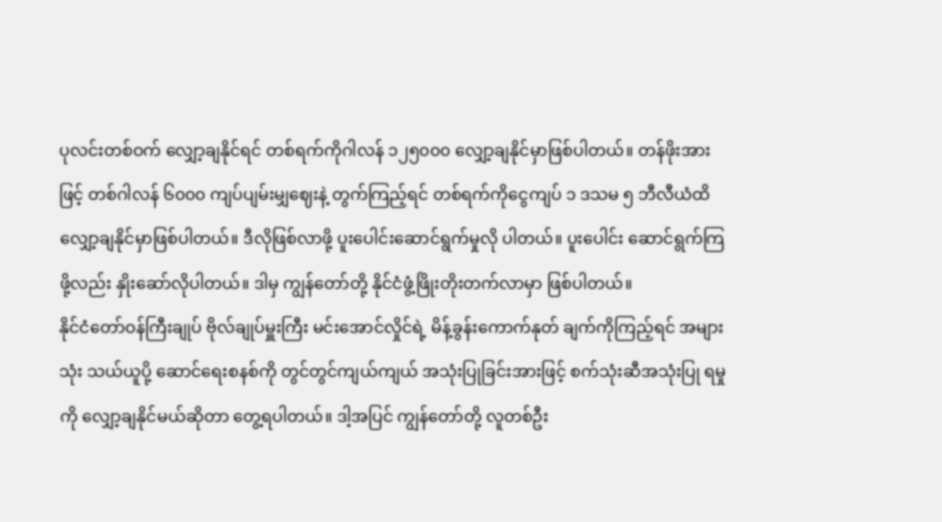ပုလင်းတစ်ဝက် လျှော့ချနိုင်ရင် တစ်ရက်ကိုဂါလန် ၁၂၅၀၀၀ လျှော့ချနိုင်မှာဖြစ်ပါတယ်။ တန်ဖိုးအားဖြင့် တစ်ဂါလန် ၆၀၀၀ ကျပ်ပျမ်းမျှဈေးနဲ့ တွက်ကြည့်ရင် တစ်ရက်ကိုငွေကျပ် ၁ ဒသမ ၅ ဘီလီယံထိ လျှော့ချနိုင်မှာဖြစ်ပါတယ်။ ဒီလိုဖြစ်လာဖို့ ပူးပေါင်းဆောင်ရွက်မှုလို ပါတယ်။ ပူးပေါင်း ဆောင်ရွက်ကြဖို့လည်း နှိုးဆော်လိုပါတယ်။ ဒါမှ ကျွန်တော်တို့ နိုင်ငံဖွံ့ဖြိုးတိုးတက်လာမှာ ဖြစ်ပါတယ်။
နိုင်ငံတော်ဝန်ကြီးချုပ် ဗိုလ်ချုပ်မှူးကြီး မင်းအောင်လှိုင်ရဲ့ မိန့်ခွန်းကောက်နုတ် ချက်ကိုကြည့်ရင် အများသုံး သယ်ယူပို့ ဆောင်ရေးစနစ်ကို တွင်တွင်ကျယ်ကျယ် အသုံးပြုခြင်းအားဖြင့် စက်သုံးဆီအသုံးပြု ရမှုကို လျှော့ချနိုင်မယ်ဆိုတာ တွေ့ရပါတယ်။ ဒါ့အပြင် ကျွန်တော်တို့ လူတစ်ဦး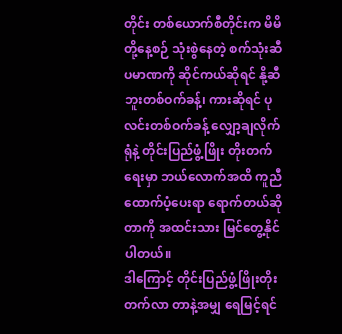တိုင်း တစ်ယောက်စီတိုင်းက မိမိတို့နေ့စဉ် သုံးစွဲနေတဲ့ စက်သုံးဆီပမာဏကို ဆိုင်ကယ်ဆိုရင် နို့ဆီဘူးတစ်ဝက်ခန့်၊ ကားဆိုရင် ပုလင်းတစ်ဝက်ခန့် လျှော့ချလိုက်ရုံနဲ့ တိုင်းပြည်ဖွံ့ဖြိုး တိုးတက်ရေးမှာ ဘယ်လောက်အထိ ကူညီ ထောက်ပံ့ပေးရာ ရောက်တယ်ဆိုတာကို အထင်းသား မြင်တွေ့နိုင်ပါတယ်။
ဒါကြောင့် တိုင်းပြည်ဖွံ့ဖြိုးတိုးတက်လာ တာနဲ့အမျှ ရေမြင့်ရင်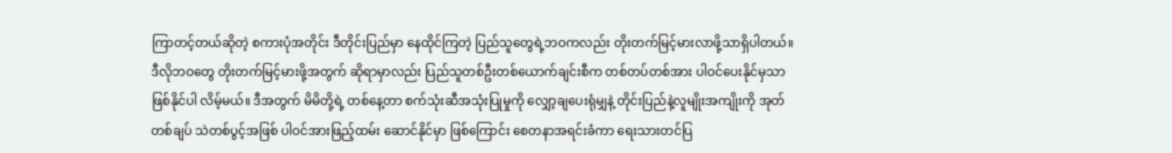ကြာတင့်တယ်ဆိုတဲ့ စကားပုံအတိုင်း ဒီတိုင်းပြည်မှာ နေထိုင်ကြတဲ့ ပြည်သူတွေရဲ့ဘဝကလည်း တိုးတက်မြင့်မားလာဖို့သာရှိပါတယ်။ ဒီလိုဘဝတွေ တိုးတက်မြင့်မားဖို့အတွက် ဆိုရာမှာလည်း ပြည်သူတစ်ဦးတစ်ယောက်ချင်းစီက တစ်တပ်တစ်အား ပါဝင်ပေးနိုင်မှသာ ဖြစ်နိုင်ပါ လိမ့်မယ်။ ဒီအတွက် မိမိတို့ရဲ့ တစ်နေ့တာ စက်သုံးဆီအသုံးပြုမှုကို လျှော့ချပေးရုံမျှနဲ့ တိုင်းပြည်နဲ့လူမျိုးအကျိုးကို အုတ်တစ်ချပ် သဲတစ်ပွင့်အဖြစ် ပါဝင်အားဖြည့်ထမ်း ဆောင်နိုင်မှာ ဖြစ်ကြောင်း စေတနာအရင်းခံကာ ရေးသားတင်ပြ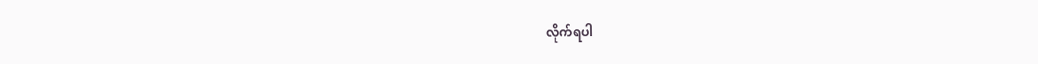လိုက်ရပါ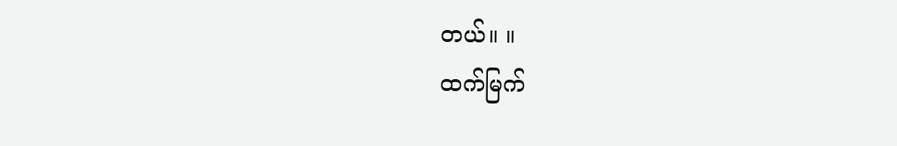တယ်။ ။
ထက်မြက်